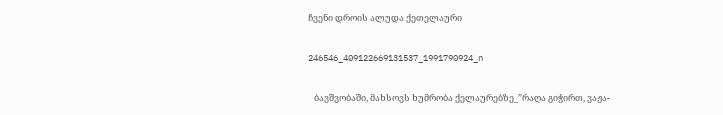ჩვენი დროის ალუდა ქეთელაური

246546_409122669131537_1991790924_n

   ბავშვობაში, მახსოვს ხუმრობა ქელაურებზე_”რაღა გიჭირთ, ვაჟა-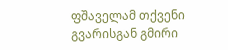ფშაველამ თქვენი გვარისგან გმირი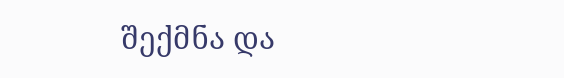შექმნა და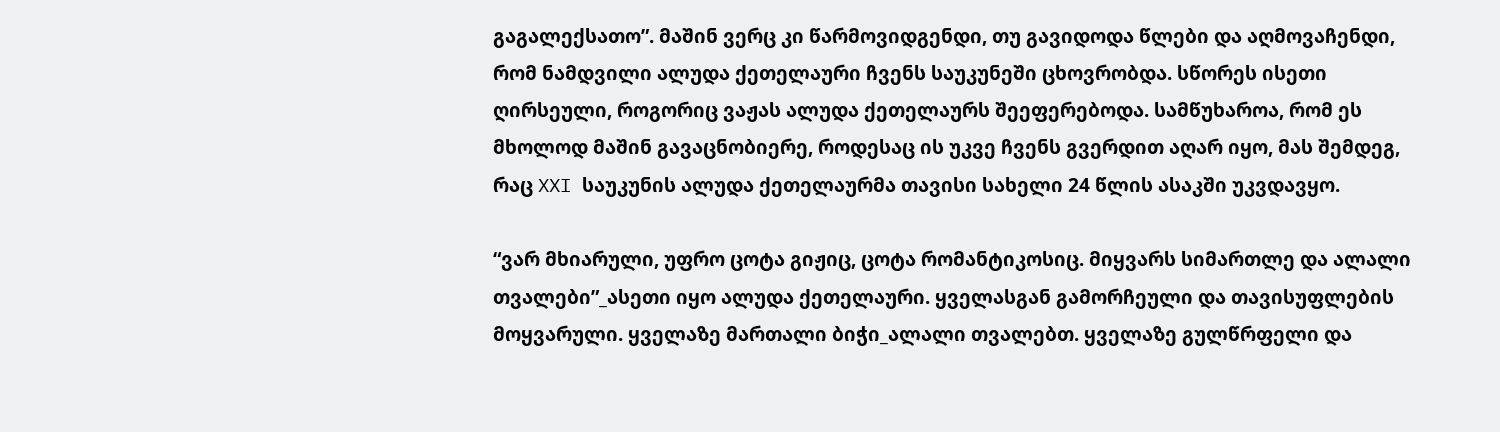გაგალექსათო”. მაშინ ვერც კი წარმოვიდგენდი, თუ გავიდოდა წლები და აღმოვაჩენდი, რომ ნამდვილი ალუდა ქეთელაური ჩვენს საუკუნეში ცხოვრობდა. სწორეს ისეთი ღირსეული, როგორიც ვაჟას ალუდა ქეთელაურს შეეფერებოდა. სამწუხაროა, რომ ეს მხოლოდ მაშინ გავაცნობიერე, როდესაც ის უკვე ჩვენს გვერდით აღარ იყო, მას შემდეგ, რაც XXI საუკუნის ალუდა ქეთელაურმა თავისი სახელი 24 წლის ასაკში უკვდავყო.

“ვარ მხიარული, უფრო ცოტა გიჟიც, ცოტა რომანტიკოსიც. მიყვარს სიმართლე და ალალი თვალები”_ასეთი იყო ალუდა ქეთელაური. ყველასგან გამორჩეული და თავისუფლების მოყვარული. ყველაზე მართალი ბიჭი_ალალი თვალებთ. ყველაზე გულწრფელი და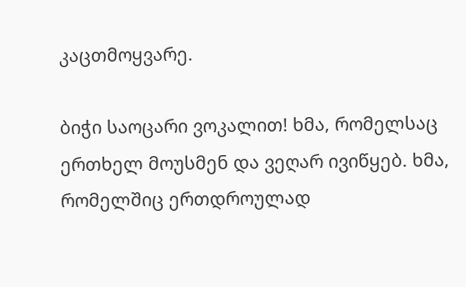კაცთმოყვარე.

ბიჭი საოცარი ვოკალით! ხმა, რომელსაც ერთხელ მოუსმენ და ვეღარ ივიწყებ. ხმა, რომელშიც ერთდროულად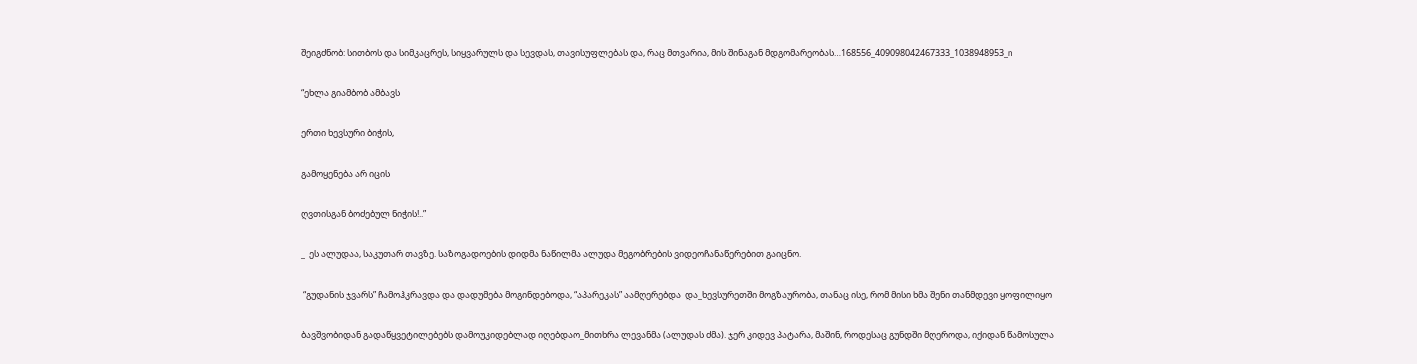შეიგძნობ: სითბოს და სიმკაცრეს, სიყვარულს და სევდას, თავისუფლებას და, რაც მთვარია, მის შინაგან მდგომარეობას…168556_409098042467333_1038948953_n

“ეხლა გიამბობ ამბავს

ერთი ხევსური ბიჭის,

გამოყენება არ იცის

ღვთისგან ბოძებულ ნიჭის!..”

_  ეს ალუდაა, საკუთარ თავზე. საზოგადოების დიდმა ნაწილმა ალუდა მეგობრების ვიდეოჩანაწერებით გაიცნო.

 “გუდანის ჯვარს” ჩამოჰკრავდა და დადუმება მოგინდებოდა, “აპარეკას” აამღერებდა  და_ხევსურეთში მოგზაურობა, თანაც ისე, რომ მისი ხმა შენი თანმდევი ყოფილიყო

ბავშვობიდან გადაწყვეტილებებს დამოუკიდებლად იღებდაო_მითხრა ლევანმა (ალუდას ძმა). ჯერ კიდევ პატარა, მაშინ, როდესაც გუნდში მღეროდა, იქიდან წამოსულა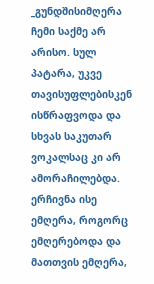_გუნდშისიმღერა ჩემი საქმე არ არისო. სულ პატარა, უკვე თავისუფლებისკენ ისწრაფვოდა და  სხვას საკუთარ ვოკალსაც კი არ ამორაჩილებდა. ერჩივნა ისე ემღერა, როგორც ემღერებოდა და მათთვის ემღერა,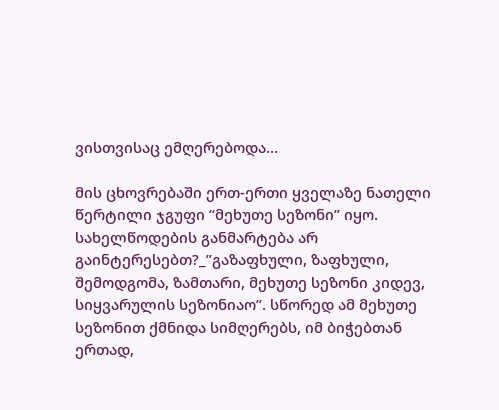ვისთვისაც ემღერებოდა…

მის ცხოვრებაში ერთ-ერთი ყველაზე ნათელი წერტილი ჯგუფი “მეხუთე სეზონი” იყო. სახელწოდების განმარტება არ გაინტერესებთ?_”გაზაფხული, ზაფხული, შემოდგომა, ზამთარი, მეხუთე სეზონი კიდევ, სიყვარულის სეზონიაო”. სწორედ ამ მეხუთე სეზონით ქმნიდა სიმღერებს, იმ ბიჭებთან ერთად,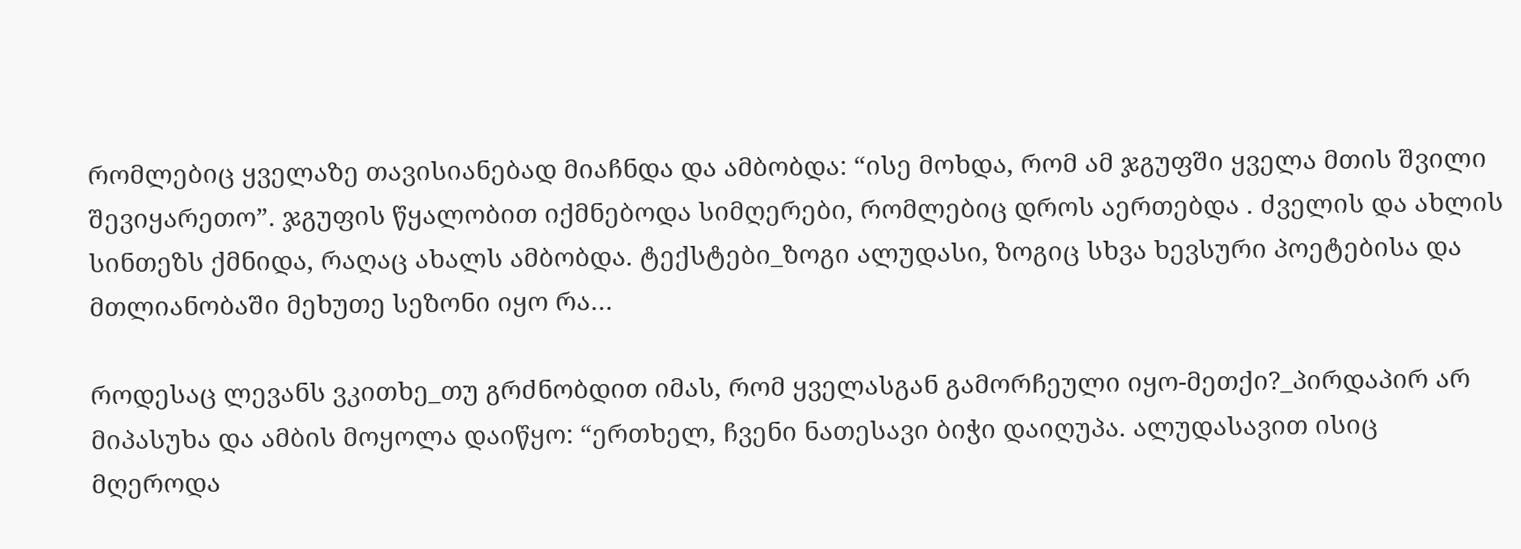რომლებიც ყველაზე თავისიანებად მიაჩნდა და ამბობდა: “ისე მოხდა, რომ ამ ჯგუფში ყველა მთის შვილი შევიყარეთო”. ჯგუფის წყალობით იქმნებოდა სიმღერები, რომლებიც დროს აერთებდა . ძველის და ახლის სინთეზს ქმნიდა, რაღაც ახალს ამბობდა. ტექსტები_ზოგი ალუდასი, ზოგიც სხვა ხევსური პოეტებისა და მთლიანობაში მეხუთე სეზონი იყო რა…

როდესაც ლევანს ვკითხე_თუ გრძნობდით იმას, რომ ყველასგან გამორჩეული იყო-მეთქი?_პირდაპირ არ მიპასუხა და ამბის მოყოლა დაიწყო: “ერთხელ, ჩვენი ნათესავი ბიჭი დაიღუპა. ალუდასავით ისიც მღეროდა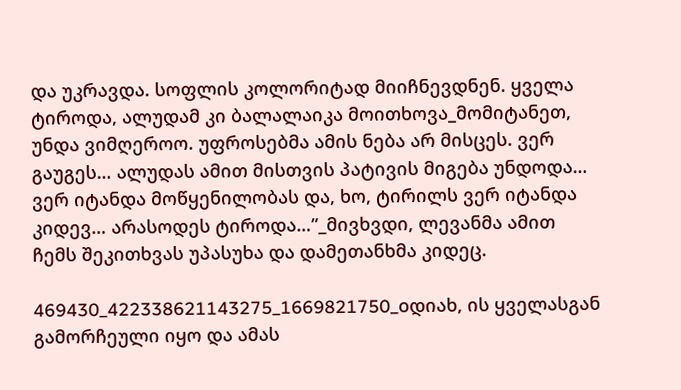და უკრავდა. სოფლის კოლორიტად მიიჩნევდნენ. ყველა ტიროდა, ალუდამ კი ბალალაიკა მოითხოვა_მომიტანეთ, უნდა ვიმღეროო. უფროსებმა ამის ნება არ მისცეს. ვერ გაუგეს… ალუდას ამით მისთვის პატივის მიგება უნდოდა… ვერ იტანდა მოწყენილობას და, ხო, ტირილს ვერ იტანდა კიდევ… არასოდეს ტიროდა…”_მივხვდი, ლევანმა ამით ჩემს შეკითხვას უპასუხა და დამეთანხმა კიდეც.

469430_422338621143275_1669821750_oდიახ, ის ყველასგან გამორჩეული იყო და ამას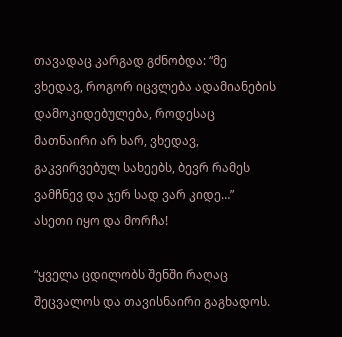თავადაც კარგად გძნობდა: “მე ვხედავ, როგორ იცვლება ადამიანების დამოკიდებულება, როდესაც მათნაირი არ ხარ, ვხედავ, გაკვირვებულ სახეებს, ბევრ რამეს ვამჩნევ და ჯერ სად ვარ კიდე…”  ასეთი იყო და მორჩა!

“ყველა ცდილობს შენში რაღაც შეცვალოს და თავისნაირი გაგხადოს.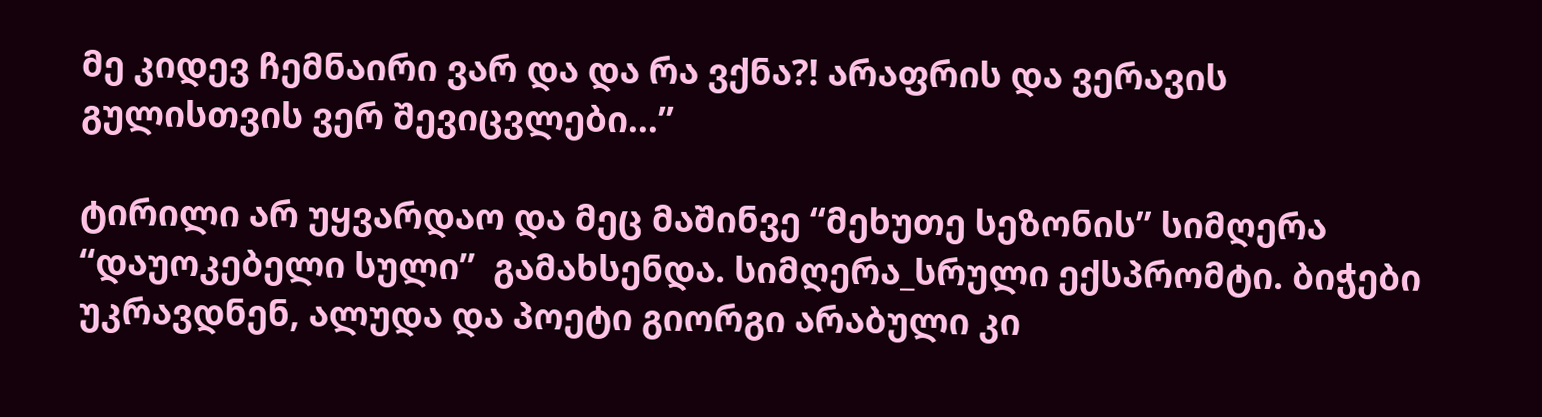მე კიდევ ჩემნაირი ვარ და და რა ვქნა?! არაფრის და ვერავის გულისთვის ვერ შევიცვლები…”

ტირილი არ უყვარდაო და მეც მაშინვე “მეხუთე სეზონის” სიმღერა “დაუოკებელი სული”  გამახსენდა. სიმღერა_სრული ექსპრომტი. ბიჭები უკრავდნენ, ალუდა და პოეტი გიორგი არაბული კი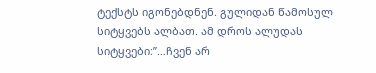ტექსტს იგონებდნენ. გულიდან წამოსულ სიტყვებს ალბათ. ამ დროს ალუდას სიტყვები:”…ჩვენ არ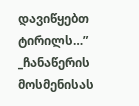დავიწყებთ ტირილს…” _ჩანაწერის მოსმენისას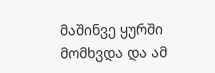მაშინვე ყურში მომხვდა და ამ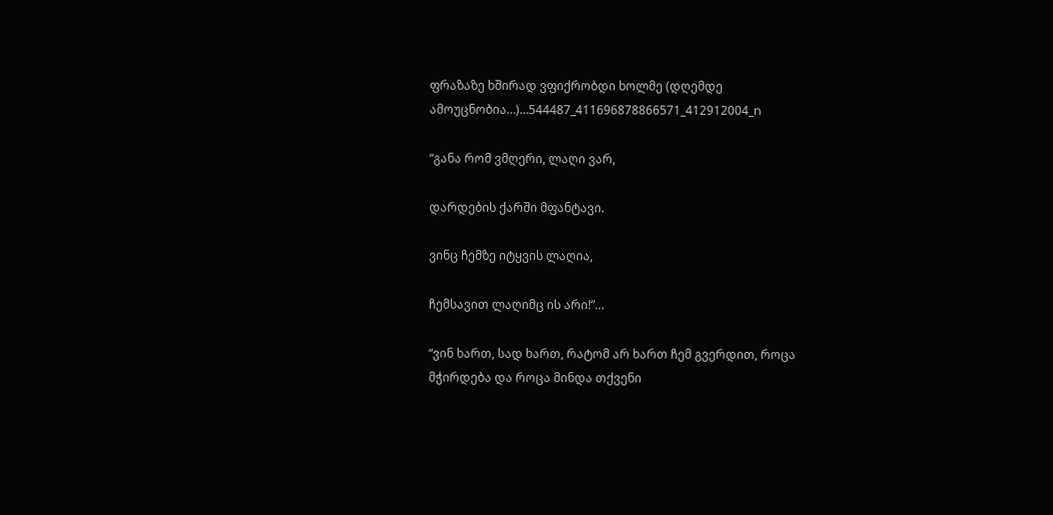ფრაზაზე ხშირად ვფიქრობდი ხოლმე (დღემდე ამოუცნობია…)…544487_411696878866571_412912004_n

“განა რომ ვმღერი, ლაღი ვარ,

დარდების ქარში მფანტავი.

ვინც ჩემზე იტყვის ლაღია,

ჩემსავით ლაღიმც ის არი!”…

“ვინ ხართ, სად ხართ, რატომ არ ხართ ჩემ გვერდით, როცა მჭირდება და როცა მინდა თქვენი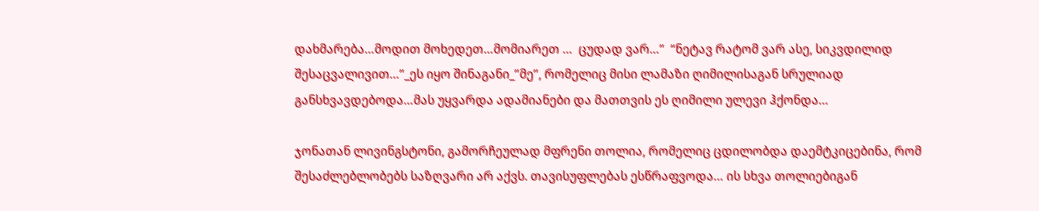დახმარება…მოდით მოხედეთ…მომიარეთ …  ცუდად ვარ…”  “ნეტავ რატომ ვარ ასე, სიკვდილიდ შესაცვალივით…”_ეს იყო შინაგანი_”მე”, რომელიც მისი ლამაზი ღიმილისაგან სრულიად განსხვავდებოდა…მას უყვარდა ადამიანები და მათთვის ეს ღიმილი ულევი ჰქონდა…

ჯონათან ლივინგსტონი, გამორჩეულად მფრენი თოლია, რომელიც ცდილობდა დაემტკიცებინა, რომ შესაძლებლობებს საზღვარი არ აქვს. თავისუფლებას ესწრაფვოდა… ის სხვა თოლიებიგან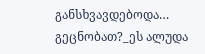განსხვავდებოდა… გეცნობათ?_ეს ალუდა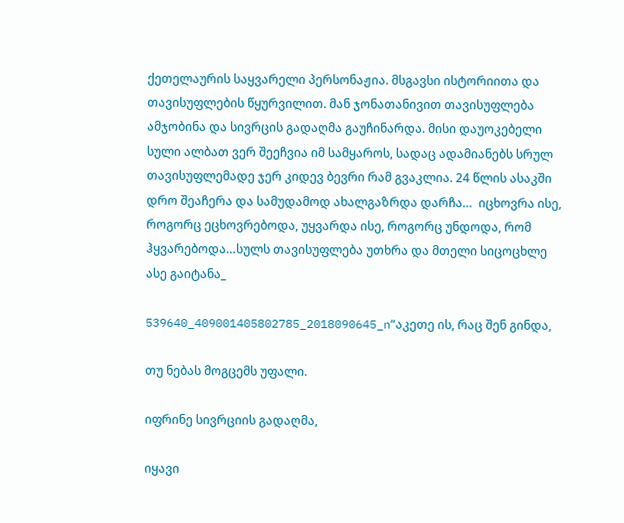ქეთელაურის საყვარელი პერსონაჟია. მსგავსი ისტორიითა და თავისუფლების წყურვილით. მან ჯონათანივით თავისუფლება ამჯობინა და სივრცის გადაღმა გაუჩინარდა. მისი დაუოკებელი სული ალბათ ვერ შეეჩვია იმ სამყაროს, სადაც ადამიანებს სრულ თავისუფლემადე ჯერ კიდევ ბევრი რამ გვაკლია. 24 წლის ასაკში დრო შეაჩერა და სამუდამოდ ახალგაზრდა დარჩა…  იცხოვრა ისე, როგორც ეცხოვრებოდა, უყვარდა ისე, როგორც უნდოდა, რომ ჰყვარებოდა…სულს თავისუფლება უთხრა და მთელი სიცოცხლე ასე გაიტანა_

539640_409001405802785_2018090645_n“აკეთე ის, რაც შენ გინდა,

თუ ნებას მოგცემს უფალი.

იფრინე სივრციის გადაღმა,

იყავი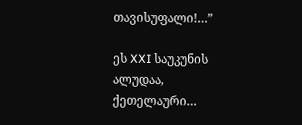თავისუფალი!…”

ეს XXI საუკუნის ალუდაა, ქეთელაური…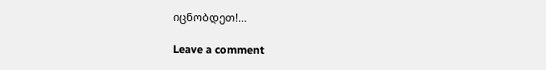იცნობდეთ!…

Leave a comment